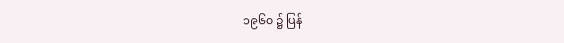၁၉၆၀ ၌ ပြန်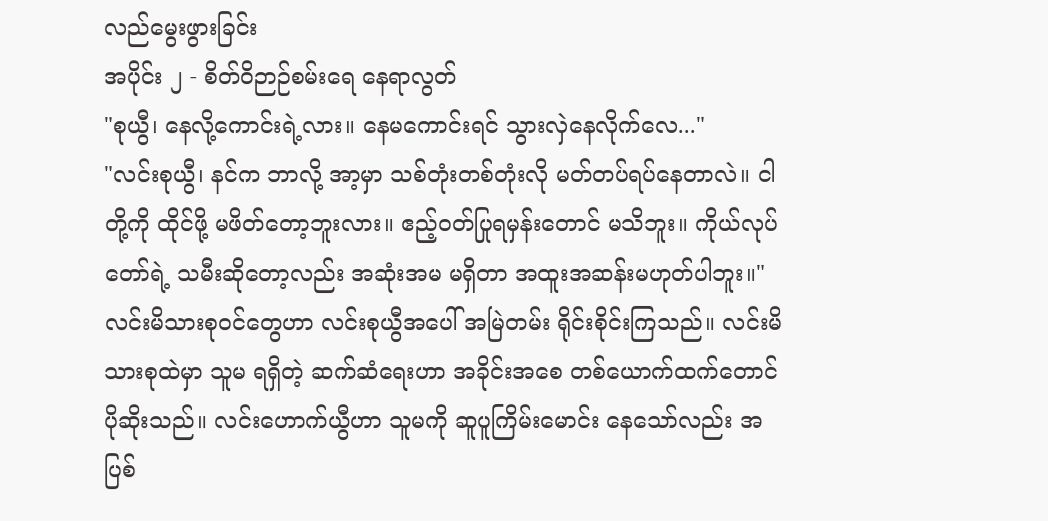လည်မွေးဖွားခြင်း
အပိုင်း ၂ - စိတ်ဝိဉာဉ်စမ်းရေ နေရာလွတ်
"စုယွီ၊ နေလို့ကောင်းရဲ့လား။ နေမကောင်းရင် သွားလှဲနေလိုက်လေ..."
"လင်းစုယွီ၊ နင်က ဘာလို့ အာ့မှာ သစ်တုံးတစ်တုံးလို မတ်တပ်ရပ်နေတာလဲ။ ငါတို့ကို ထိုင်ဖို့ မဖိတ်တော့ဘူးလား။ ဧည့်ဝတ်ပြုရမှန်းတောင် မသိဘူး။ ကိုယ်လုပ်တော်ရဲ့ သမီးဆိုတော့လည်း အဆုံးအမ မရှိတာ အထူးအဆန်းမဟုတ်ပါဘူး။"
လင်းမိသားစုဝင်တွေဟာ လင်းစုယွီအပေါ် အမြဲတမ်း ရိုင်းစိုင်းကြသည်။ လင်းမိသားစုထဲမှာ သူမ ရရှိတဲ့ ဆက်ဆံရေးဟာ အခိုင်းအစေ တစ်ယောက်ထက်တောင် ပိုဆိုးသည်။ လင်းဟောက်ယွီဟာ သူမကို ဆူပူကြိမ်းမောင်း နေသော်လည်း အပြစ်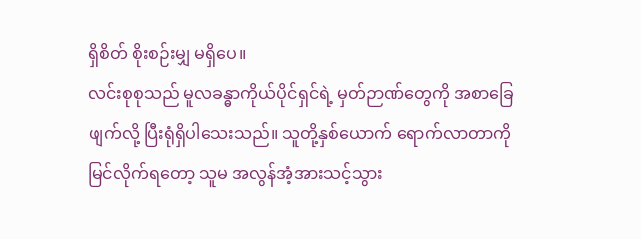ရှိစိတ် စိုးစဉ်းမျှ မရှိပေ။
လင်းစုစုသည် မူလခန္ဓာကိုယ်ပိုင်ရှင်ရဲ့ မှတ်ဉာဏ်တွေကို အစာခြေဖျက်လို့ ပြီးရုံရှိပါသေးသည်။ သူတို့နှစ်ယောက် ရောက်လာတာကို မြင်လိုက်ရတော့ သူမ အလွန်အံ့အားသင့်သွား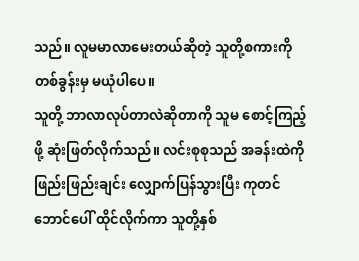သည်။ လူမမာလာမေးတယ်ဆိုတဲ့ သူတို့စကားကို တစ်ခွန်းမှ မယုံပါပေ။
သူတို့ ဘာလာလုပ်တာလဲဆိုတာကို သူမ စောင့်ကြည့်ဖို့ ဆုံးဖြတ်လိုက်သည်။ လင်းစုစုသည် အခန်းထဲကို ဖြည်းဖြည်းချင်း လျှောက်ပြန်သွားပြီး ကုတင်ဘောင်ပေါ် ထိုင်လိုက်ကာ သူတို့နှစ်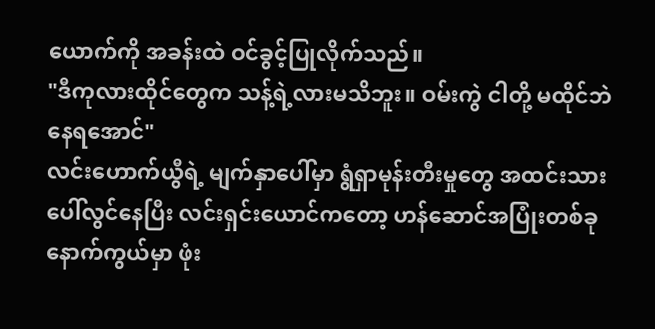ယောက်ကို အခန်းထဲ ဝင်ခွင့်ပြုလိုက်သည်။
"ဒီကုလားထိုင်တွေက သန့်ရဲ့လားမသိဘူး။ ဝမ်းကွဲ ငါတို့ မထိုင်ဘဲ နေရအောင်"
လင်းဟောက်ယွီရဲ့ မျက်နှာပေါ်မှာ ရွံရှာမုန်းတီးမှုတွေ အထင်းသား ပေါ်လွင်နေပြီး လင်းရှင်းယောင်ကတော့ ဟန်ဆောင်အပြုံးတစ်ခု နောက်ကွယ်မှာ ဖုံး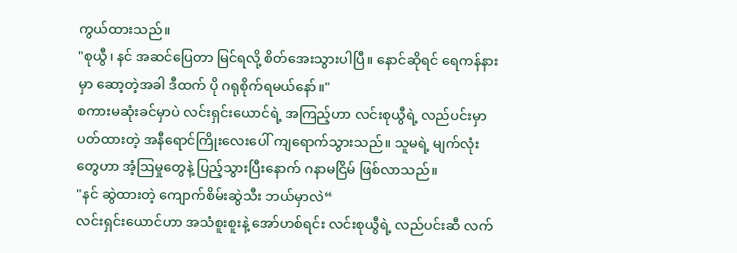ကွယ်ထားသည်။
"စုယွီ၊ နင် အဆင်ပြေတာ မြင်ရလို့ စိတ်အေးသွားပါပြီ။ နောင်ဆိုရင် ရေကန်နားမှာ ဆော့တဲ့အခါ ဒီထက် ပို ဂရုစိုက်ရမယ်နော်။"
စကားမဆုံးခင်မှာပဲ လင်းရှင်းယောင်ရဲ့ အကြည့်ဟာ လင်းစုယွီရဲ့ လည်ပင်းမှာ ပတ်ထားတဲ့ အနီရောင်ကြိုးလေးပေါ် ကျရောက်သွားသည်။ သူမရဲ့ မျက်လုံးတွေဟာ အံ့ဩမှုတွေနဲ့ ပြည့်သွားပြီးနောက် ဂနာမငြိမ် ဖြစ်လာသည်။
"နင် ဆွဲထားတဲ့ ကျောက်စိမ်းဆွဲသီး ဘယ်မှာလဲ“
လင်းရှင်းယောင်ဟာ အသံစူးစူးနဲ့ အော်ဟစ်ရင်း လင်းစုယွီရဲ့ လည်ပင်းဆီ လက်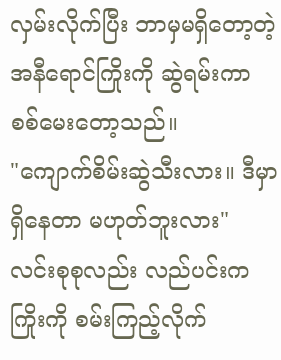လှမ်းလိုက်ပြီး ဘာမှမရှိတော့တဲ့ အနီရောင်ကြိုးကို ဆွဲရမ်းကာ စစ်မေးတော့သည်။
"ကျောက်စိမ်းဆွဲသီးလား။ ဒီမှာရှိနေတာ မဟုတ်ဘူးလား"
လင်းစုစုလည်း လည်ပင်းက ကြိုးကို စမ်းကြည့်လိုက်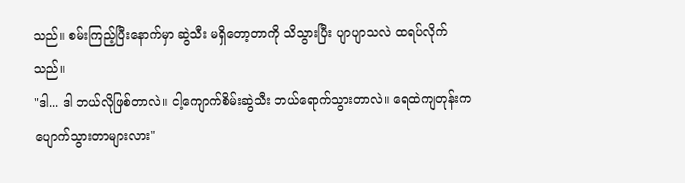သည်။ စမ်းကြည့်ပြီးနောက်မှာ ဆွဲသီး မရှိတော့တာကို သိသွားပြီး ပျာပျာသလဲ ထရပ်လိုက်သည်။
"ဒါ... ဒါ ဘယ်လိုဖြစ်တာလဲ။ ငါ့ကျောက်စိမ်းဆွဲသီး ဘယ်ရောက်သွားတာလဲ။ ရေထဲကျတုန်းက ပျောက်သွားတာများလား"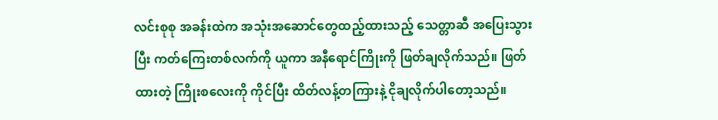လင်းစုစု အခန်းထဲက အသုံးအဆောင်တွေထည့်ထားသည့် သေတ္တာဆီ အပြေးသွားပြီး ကတ်ကြေးတစ်လက်ကို ယူကာ အနီရောင်ကြိုးကို ဖြတ်ချလိုက်သည်။ ဖြတ်ထားတဲ့ ကြိုးစလေးကို ကိုင်ပြီး ထိတ်လန့်တကြားနဲ့ ငိုချလိုက်ပါတော့သည်။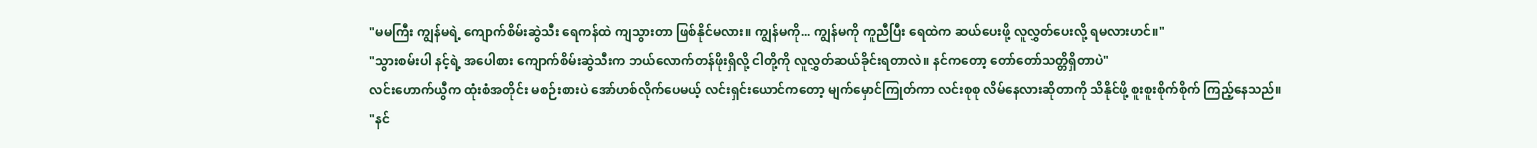"မမကြီး ကျွန်မရဲ့ ကျောက်စိမ်းဆွဲသီး ရေကန်ထဲ ကျသွားတာ ဖြစ်နိုင်မလား။ ကျွန်မကို... ကျွန်မကို ကူညီပြီး ရေထဲက ဆယ်ပေးဖို့ လူလွှတ်ပေးလို့ ရမလားဟင်။"
"သွားစမ်းပါ နင့်ရဲ့ အပေါစား ကျောက်စိမ်းဆွဲသီးက ဘယ်လောက်တန်ဖိုးရှိလို့ ငါတို့ကို လူလွှတ်ဆယ်ခိုင်းရတာလဲ။ နင်ကတော့ တော်တော်သတ္တိရှိတာပဲ"
လင်းဟောက်ယွီက ထုံးစံအတိုင်း မစဉ်းစားပဲ အော်ဟစ်လိုက်ပေမယ့် လင်းရှင်းယောင်ကတော့ မျက်မှောင်ကြုတ်ကာ လင်းစုစု လိမ်နေလားဆိုတာကို သိနိုင်ဖို့ စူးစူးစိုက်စိုက် ကြည့်နေသည်။
"နင်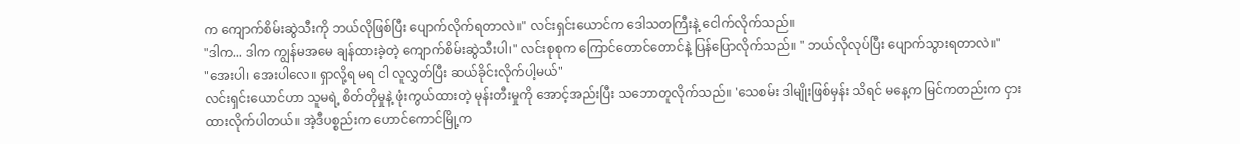က ကျောက်စိမ်းဆွဲသီးကို ဘယ်လိုဖြစ်ပြီး ပျောက်လိုက်ရတာလဲ။" လင်းရှင်းယောင်က ဒေါသတကြီးနဲ့ ငေါက်လိုက်သည်။
"ဒါက... ဒါက ကျွန်မအမေ ချန်ထားခဲ့တဲ့ ကျောက်စိမ်းဆွဲသီးပါ၊" လင်းစုစုက ကြောင်တောင်တောင်နဲ့ ပြန်ပြောလိုက်သည်။ " ဘယ်လိုလုပ်ပြီး ပျောက်သွားရတာလဲ။"
"အေးပါ၊ အေးပါလေ။ ရှာလို့ရ မရ ငါ လူလွှတ်ပြီး ဆယ်ခိုင်းလိုက်ပါ့မယ်"
လင်းရှင်းယောင်ဟာ သူမရဲ့ စိတ်တိုမှုနဲ့ ဖုံးကွယ်ထားတဲ့ မုန်းတီးမှုကို အောင့်အည်းပြီး သဘောတူလိုက်သည်။ 'သေစမ်း ဒါမျိုးဖြစ်မှန်း သိရင် မနေ့က မြင်ကတည်းက ငှားထားလိုက်ပါတယ်။ အဲ့ဒီပစ္စည်းက ဟောင်ကောင်မြို့က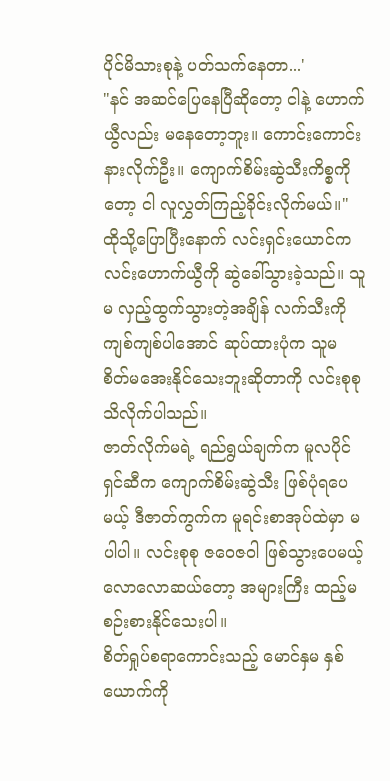ပိုင်မိသားစုနဲ့ ပတ်သက်နေတာ...'
"နင် အဆင်ပြေနေပြီဆိုတော့ ငါနဲ့ ဟောက်ယွီလည်း မနေတော့ဘူး။ ကောင်းကောင်းနားလိုက်ဦး။ ကျောက်စိမ်းဆွဲသီးကိစ္စကိုတော့ ငါ လူလွှတ်ကြည့်ခိုင်းလိုက်မယ်။"
ထိုသို့ပြောပြီးနောက် လင်းရှင်းယောင်က လင်းဟောက်ယွီကို ဆွဲခေါ်သွားခဲ့သည်။ သူမ လှည့်ထွက်သွားတဲ့အချိန် လက်သီးကို ကျစ်ကျစ်ပါအောင် ဆုပ်ထားပုံက သူမ စိတ်မအေးနိုင်သေးဘူးဆိုတာကို လင်းစုစု သိလိုက်ပါသည်။
ဇာတ်လိုက်မရဲ့ ရည်ရွယ်ချက်က မူလပိုင်ရှင်ဆီက ကျောက်စိမ်းဆွဲသီး ဖြစ်ပုံရပေမယ့် ဒီဇာတ်ကွက်က မူရင်းစာအုပ်ထဲမှာ မပါပါ။ လင်းစုစု ဇဝေဇဝါ ဖြစ်သွားပေမယ့် လောလောဆယ်တော့ အများကြီး ထည့်မစဉ်းစားနိုင်သေးပါ။
စိတ်ရှုပ်စရာကောင်းသည့် မောင်နှမ နှစ်ယောက်ကို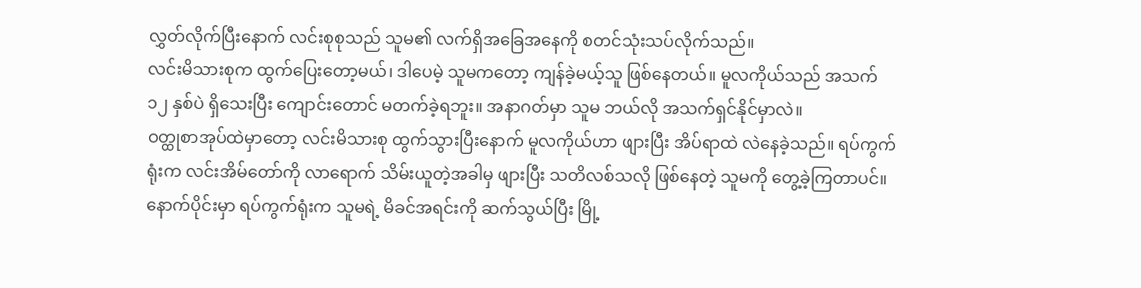လွှတ်လိုက်ပြီးနောက် လင်းစုစုသည် သူမ၏ လက်ရှိအခြေအနေကို စတင်သုံးသပ်လိုက်သည်။
လင်းမိသားစုက ထွက်ပြေးတော့မယ်၊ ဒါပေမဲ့ သူမကတော့ ကျန်ခဲ့မယ့်သူ ဖြစ်နေတယ်။ မူလကိုယ်သည် အသက် ၁၂ နှစ်ပဲ ရှိသေးပြီး ကျောင်းတောင် မတက်ခဲ့ရဘူး။ အနာဂတ်မှာ သူမ ဘယ်လို အသက်ရှင်နိုင်မှာလဲ။
ဝတ္ထုစာအုပ်ထဲမှာတော့ လင်းမိသားစု ထွက်သွားပြီးနောက် မူလကိုယ်ဟာ ဖျားပြီး အိပ်ရာထဲ လဲနေခဲ့သည်။ ရပ်ကွက်ရုံးက လင်းအိမ်တော်ကို လာရောက် သိမ်းယူတဲ့အခါမှ ဖျားပြီး သတိလစ်သလို ဖြစ်နေတဲ့ သူမကို တွေ့ခဲ့ကြတာပင်။ နောက်ပိုင်းမှာ ရပ်ကွက်ရုံးက သူမရဲ့ မိခင်အရင်းကို ဆက်သွယ်ပြီး မြို့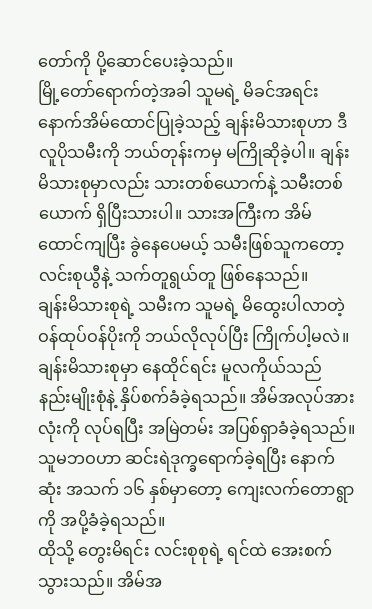တော်ကို ပို့ဆောင်ပေးခဲ့သည်။
မြို့တော်ရောက်တဲ့အခါ သူမရဲ့ မိခင်အရင်း နောက်အိမ်ထောင်ပြုခဲ့သည့် ချန်းမိသားစုဟာ ဒီလူပိုသမီးကို ဘယ်တုန်းကမှ မကြိုဆိုခဲ့ပါ။ ချန်းမိသားစုမှာလည်း သားတစ်ယောက်နဲ့ သမီးတစ်ယောက် ရှိပြီးသားပါ။ သားအကြီးက အိမ်ထောင်ကျပြီး ခွဲနေပေမယ့် သမီးဖြစ်သူကတော့ လင်းစုယွီနဲ့ သက်တူရွယ်တူ ဖြစ်နေသည်။
ချန်းမိသားစုရဲ့ သမီးက သူမရဲ့ မိထွေးပါလာတဲ့ ဝန်ထုပ်ဝန်ပိုးကို ဘယ်လိုလုပ်ပြီး ကြိုက်ပါ့မလဲ။ ချန်းမိသားစုမှာ နေထိုင်ရင်း မူလကိုယ်သည် နည်းမျိုးစုံနဲ့ နှိပ်စက်ခံခဲ့ရသည်။ အိမ်အလုပ်အားလုံးကို လုပ်ရပြီး အမြဲတမ်း အပြစ်ရှာခံခဲ့ရသည်။ သူမဘဝဟာ ဆင်းရဲဒုက္ခရောက်ခဲ့ရပြီး နောက်ဆုံး အသက် ၁၆ နှစ်မှာတော့ ကျေးလက်တောရွာကို အပို့ခံခဲ့ရသည်။
ထိုသို့ တွေးမိရင်း လင်းစုစုရဲ့ ရင်ထဲ အေးစက်သွားသည်။ အိမ်အ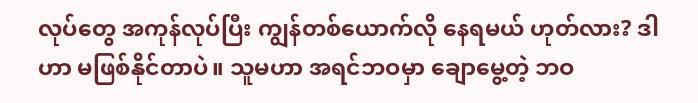လုပ်တွေ အကုန်လုပ်ပြီး ကျွန်တစ်ယောက်လို နေရမယ် ဟုတ်လား? ဒါဟာ မဖြစ်နိုင်တာပဲ။ သူမဟာ အရင်ဘဝမှာ ချောမွေ့တဲ့ ဘဝ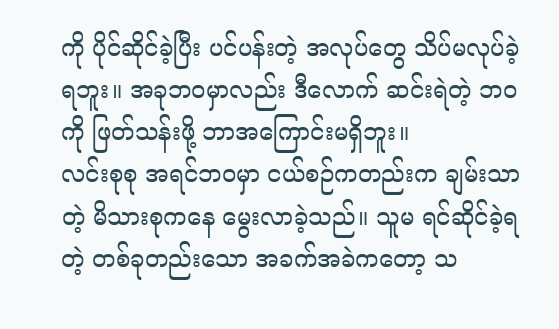ကို ပိုင်ဆိုင်ခဲ့ပြီး ပင်ပန်းတဲ့ အလုပ်တွေ သိပ်မလုပ်ခဲ့ရဘူး။ အခုဘဝမှာလည်း ဒီလောက် ဆင်းရဲတဲ့ ဘဝကို ဖြတ်သန်းဖို့ ဘာအကြောင်းမရှိဘူး။
လင်းစုစု အရင်ဘဝမှာ ငယ်စဉ်ကတည်းက ချမ်းသာတဲ့ မိသားစုကနေ မွေးလာခဲ့သည်။ သူမ ရင်ဆိုင်ခဲ့ရတဲ့ တစ်ခုတည်းသော အခက်အခဲကတော့ သ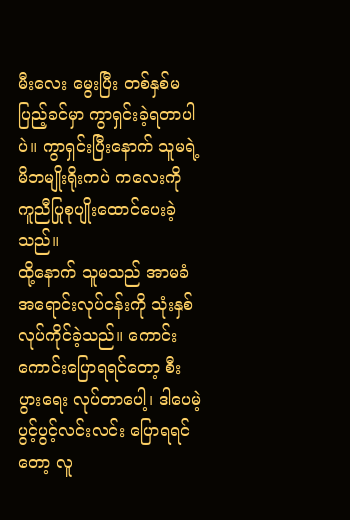မီးလေး မွေးပြီး တစ်နှစ်မပြည့်ခင်မှာ ကွာရှင်းခဲ့ရတာပါပဲ။ ကွာရှင်းပြီးနောက် သူမရဲ့ မိဘမျိုးရိုးကပဲ ကလေးကို ကူညီပြုစုပျိုးထောင်ပေးခဲ့သည်။
ထို့နောက် သူမသည် အာမခံ အရောင်းလုပ်ငန်းကို သုံးနှစ် လုပ်ကိုင်ခဲ့သည်။ ကောင်းကောင်းပြောရရင်တော့ စီးပွားရေး လုပ်တာပေါ့၊ ဒါပေမဲ့ ပွင့်ပွင့်လင်းလင်း ပြောရရင်တော့ လူ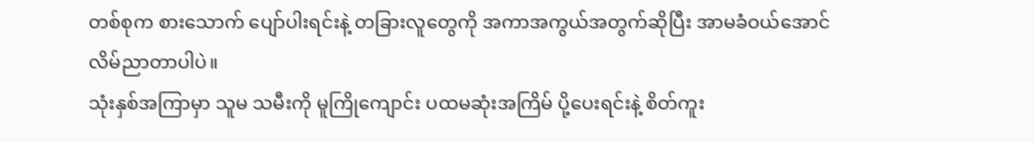တစ်စုက စားသောက် ပျော်ပါးရင်းနဲ့ တခြားလူတွေကို အကာအကွယ်အတွက်ဆိုပြီး အာမခံဝယ်အောင် လိမ်ညာတာပါပဲ။
သုံးနှစ်အကြာမှာ သူမ သမီးကို မူကြိုကျောင်း ပထမဆုံးအကြိမ် ပို့ပေးရင်းနဲ့ စိတ်ကူး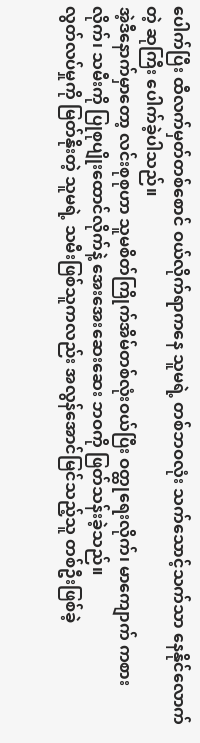ပေါက်ပြီး ထီလက်မှတ်တစ်စောင် ဝယ်လိုက်ရာကနေ သူမရဲ့ တစ်ဘဝလုံး သက်သောင့်သက်သာ နေနိုင်လောက်တဲ့ ဆုကြီး ပေါက်ခဲ့ပါသည်။
အဲ့ဒီနောက်မှာတော့ လင်းစုစုဟာ သူမစိတ်ကြိုက်အိမ်တစ်လုံးဝယ်ပြီး ဝတ္ထုရေးလိုက်၊ မာကျောက် ကစားလိုက်၊ သမီးကို ပြုစုပျိုးထောင်လိုက်နဲ့ အေးအေးဆေးဆေး ဘဝကို ဖြတ်သန်းခဲ့သည်။
လွတ်လပ်မှုကို မြတ်နိုးတဲ့ သူမရဲ့ သမီးဖြစ်သူကလည်း အလွန်အောင်မြင်သည့်သူ တစ်ဦးဖြစ်ခဲ့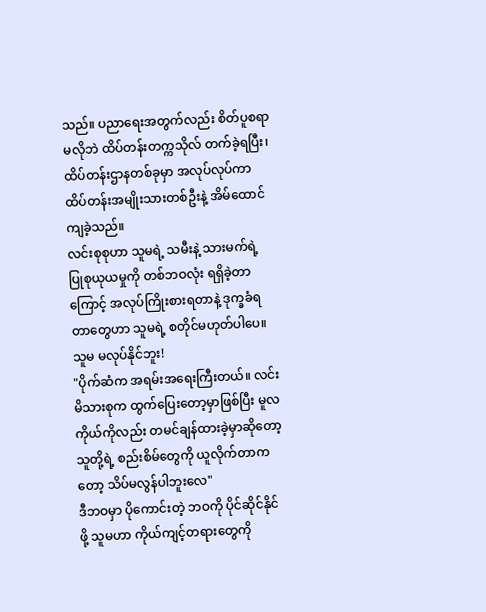သည်။ ပညာရေးအတွက်လည်း စိတ်ပူစရာ မလိုဘဲ ထိပ်တန်းတက္ကသိုလ် တက်ခဲ့ရပြီး၊ ထိပ်တန်းဌာနတစ်ခုမှာ အလုပ်လုပ်ကာ ထိပ်တန်းအမျိုးသားတစ်ဦးနဲ့ အိမ်ထောင်ကျခဲ့သည်။
လင်းစုစုဟာ သူမရဲ့ သမီးနဲ့ သားမက်ရဲ့ ပြုစုယုယမှုကို တစ်ဘဝလုံး ရရှိခဲ့တာကြောင့် အလုပ်ကြိုးစားရတာနဲ့ ဒုက္ခခံရတာတွေဟာ သူမရဲ့ စတိုင်မဟုတ်ပါပေ။ သူမ မလုပ်နိုင်ဘူး!
"ပိုက်ဆံက အရမ်းအရေးကြီးတယ်။ လင်းမိသားစုက ထွက်ပြေးတော့မှာဖြစ်ပြီး မူလကိုယ်ကိုလည်း တမင်ချန်ထားခဲ့မှာဆိုတော့ သူတို့ရဲ့ စည်းစိမ်တွေကို ယူလိုက်တာကတော့ သိပ်မလွန်ပါဘူးလေ"
ဒီဘဝမှာ ပိုကောင်းတဲ့ ဘဝကို ပိုင်ဆိုင်နိုင်ဖို့ သူမဟာ ကိုယ်ကျင့်တရားတွေကို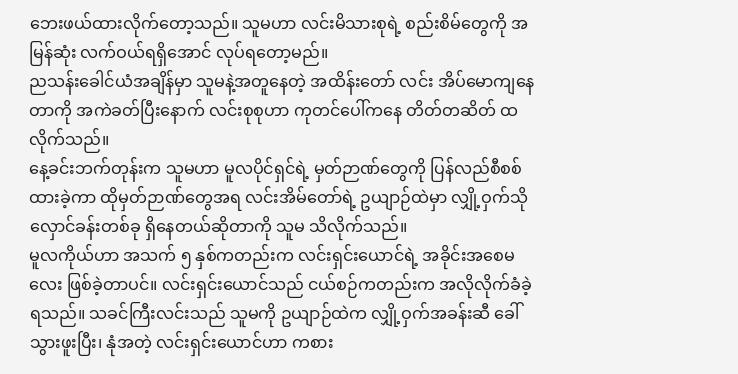ဘေးဖယ်ထားလိုက်တော့သည်။ သူမဟာ လင်းမိသားစုရဲ့ စည်းစိမ်တွေကို အမြန်ဆုံး လက်ဝယ်ရရှိအောင် လုပ်ရတော့မည်။
ညသန်းခေါင်ယံအချိန်မှာ သူမနဲ့အတူနေတဲ့ အထိန်းတော် လင်း အိပ်မောကျနေတာကို အကဲခတ်ပြီးနောက် လင်းစုစုဟာ ကုတင်ပေါ်ကနေ တိတ်တဆိတ် ထလိုက်သည်။
နေ့ခင်းဘက်တုန်းက သူမဟာ မူလပိုင်ရှင်ရဲ့ မှတ်ဉာဏ်တွေကို ပြန်လည်စီစစ်ထားခဲ့ကာ ထိုမှတ်ဉာဏ်တွေအရ လင်းအိမ်တော်ရဲ့ ဥယျာဉ်ထဲမှာ လျှို့ဝှက်သိုလှောင်ခန်းတစ်ခု ရှိနေတယ်ဆိုတာကို သူမ သိလိုက်သည်။
မူလကိုယ်ဟာ အသက် ၅ နှစ်ကတည်းက လင်းရှင်းယောင်ရဲ့ အခိုင်းအစေမလေး ဖြစ်ခဲ့တာပင်။ လင်းရှင်းယောင်သည် ငယ်စဉ်ကတည်းက အလိုလိုက်ခံခဲ့ရသည်။ သခင်ကြီးလင်းသည် သူမကို ဥယျာဉ်ထဲက လျှို့ဝှက်အခန်းဆီ ခေါ်သွားဖူးပြီး၊ နုံအတဲ့ လင်းရှင်းယောင်ဟာ ကစား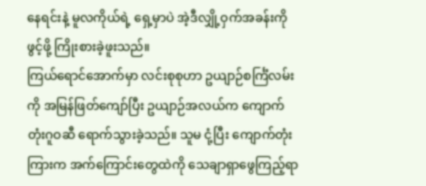နေရင်းနဲ့ မူလကိုယ်ရဲ့ ရှေ့မှာပဲ အဲ့ဒီလျှို့ဝှက်အခန်းကို ဖွင့်ဖို့ ကြိုးစားခဲ့ဖူးသည်။
ကြယ်ရောင်အောက်မှာ လင်းစုစုဟာ ဥယျာဉ်စင်္ကြံလမ်းကို အမြန်ဖြတ်ကျော်ပြီး ဥယျာဉ်အလယ်က ကျောက်တုံးဂူဝဆီ ရောက်သွားခဲ့သည်။ သူမ ငုံ့ပြီး ကျောက်တုံးကြားက အက်ကြောင်းတွေထဲကို သေချာရှာဖွေကြည့်ရာ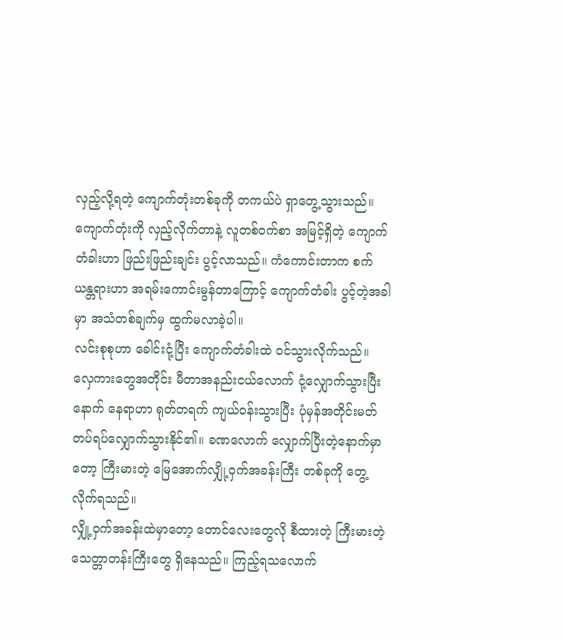လှည့်လို့ရတဲ့ ကျောက်တုံးတစ်ခုကို တကယ်ပဲ ရှာတွေ့သွားသည်။
ကျောက်တုံးကို လှည့်လိုက်တာနဲ့ လူတစ်ဝက်စာ အမြင့်ရှိတဲ့ ကျောက်တံခါးဟာ ဖြည်းဖြည်းချင်း ပွင့်လာသည်။ ကံကောင်းတာက စက်ယန္တရားဟာ အရမ်းကောင်းမွန်တာကြောင့် ကျောက်တံခါး ပွင့်တဲ့အခါမှာ အသံတစ်ချက်မှ ထွက်မလာခဲ့ပါ။
လင်းစုစုဟာ ခေါင်းငုံ့ပြီး ကျောက်တံခါးထဲ ဝင်သွားလိုက်သည်။ လှေကားတွေအတိုင်း မီတာအနည်းငယ်လောက် ငုံ့လျှောက်သွားပြီးနောက် နေရာဟာ ရုတ်တရက် ကျယ်ဝန်းသွားပြီး ပုံမှန်အတိုင်းမတ်တပ်ရပ်လျှောက်သွားနိုင်၏။ ခဏလောက် လျှောက်ပြီးတဲ့နောက်မှာတော့ ကြီးမားတဲ့ မြေအောက်လျှို့ဝှက်အခန်းကြီး တစ်ခုကို တွေ့လိုက်ရသည်။
လျှို့ဝှက်အခန်းထဲမှာတော့ တောင်လေးတွေလို စီထားတဲ့ ကြီးမားတဲ့ သေတ္တာတန်းကြီးတွေ ရှိနေသည်။ ကြည့်ရသလောက်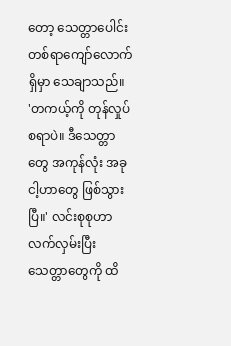တော့ သေတ္တာပေါင်း တစ်ရာကျော်လောက် ရှိမှာ သေချာသည်။
'တကယ့်ကို တုန်လှုပ်စရာပဲ။ ဒီသေတ္တာတွေ အကုန်လုံး အခု ငါ့ဟာတွေ ဖြစ်သွားပြီ။' လင်းစုစုဟာ လက်လှမ်းပြီး သေတ္တာတွေကို ထိ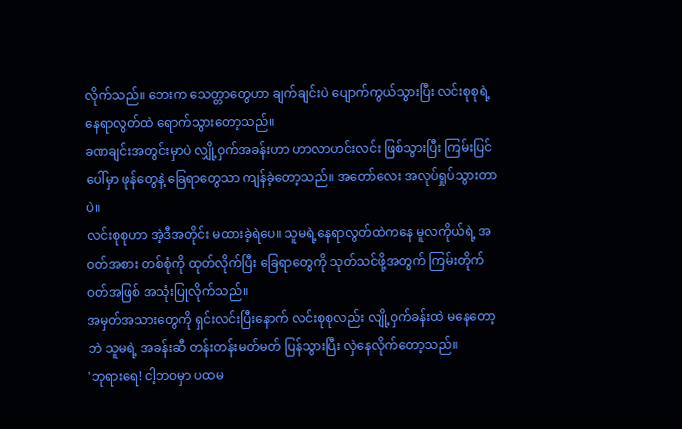လိုက်သည်။ ဘေးက သေတ္တာတွေဟာ ချက်ချင်းပဲ ပျောက်ကွယ်သွားပြီး လင်းစုစုရဲ့ နေရာလွတ်ထဲ ရောက်သွားတော့သည်။
ခဏချင်းအတွင်းမှာပဲ လျှို့ဝှက်အခန်းဟာ ဟာလာဟင်းလင်း ဖြစ်သွားပြီး ကြမ်းပြင်ပေါ်မှာ ဖုန်တွေနဲ့ ခြေရာတွေသာ ကျန်ခဲ့တော့သည်။ အတော်လေး အလုပ်ရှုပ်သွားတာပဲ။
လင်းစုစုဟာ အဲ့ဒီအတိုင်း မထားခဲ့ရဲပေ။ သူမရဲ့နေရာလွတ်ထဲကနေ မူလကိုယ်ရဲ့ အဝတ်အစား တစ်စုံကို ထုတ်လိုက်ပြီး ခြေရာတွေကို သုတ်သင်ဖို့အတွက် ကြမ်းတိုက်ဝတ်အဖြစ် အသုံးပြုလိုက်သည်။
အမှတ်အသားတွေကို ရှင်းလင်းပြီးနောက် လင်းစုစုလည်း လျို့ဝှက်ခန်းထဲ မနေတော့ဘဲ သူမရဲ့ အခန်းဆီ တန်းတန်းမတ်မတ် ပြန်သွားပြီး လှဲနေလိုက်တော့သည်။
'ဘုရားရေ! ငါ့ဘဝမှာ ပထမ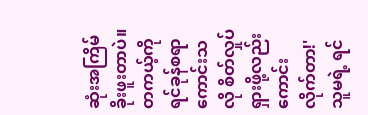ဆုံးအကြိမ် ခိုးဖူးတာပဲ။ တကယ့်ကို ရင်ခုန်စရာ ကောင်းသလို စိတ်လှုပ်ရှားဖို့လည်း ကောင်းလိုက်တာ!'
သူမရဲ့ ရင်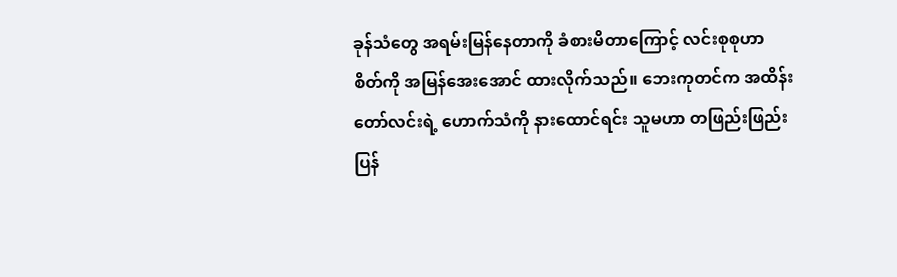ခုန်သံတွေ အရမ်းမြန်နေတာကို ခံစားမိတာကြောင့် လင်းစုစုဟာ စိတ်ကို အမြန်အေးအောင် ထားလိုက်သည်။ ဘေးကုတင်က အထိန်းတော်လင်းရဲ့ ဟောက်သံကို နားထောင်ရင်း သူမဟာ တဖြည်းဖြည်း ပြန်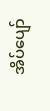အိပ်ပျော်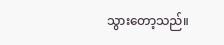သွားတော့သည်။